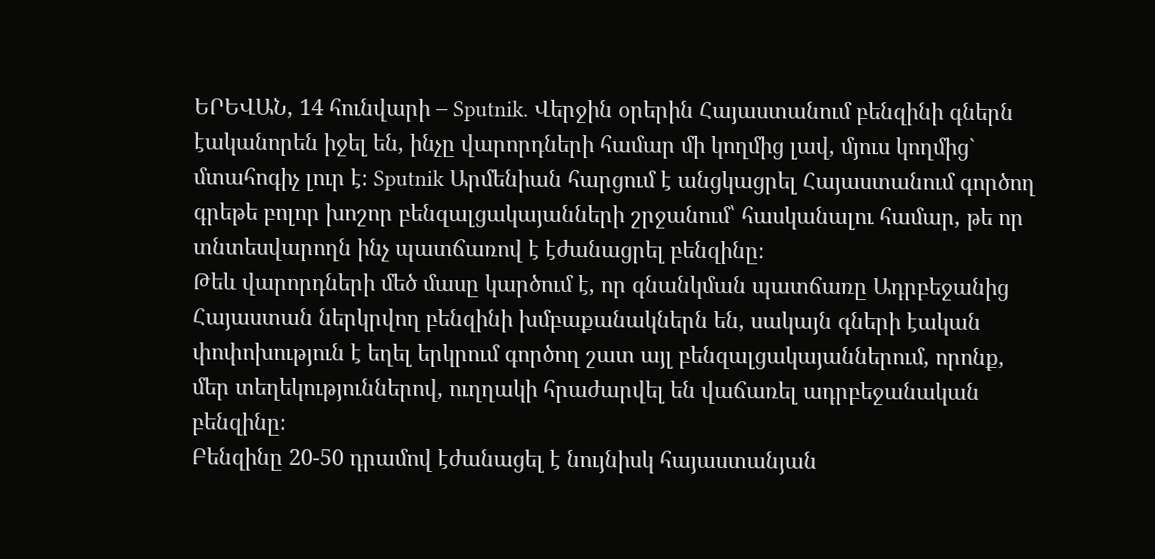ԵՐԵՎԱՆ, 14 հունվարի – Sputnik. Վերջին օրերին Հայաստանում բենզինի գներն էականորեն իջել են, ինչը վարորդների համար մի կողմից լավ, մյուս կողմից` մտահոգիչ լուր է։ Sputnik Արմենիան հարցում է անցկացրել Հայաստանում գործող գրեթե բոլոր խոշոր բենզալցակայանների շրջանում՝ հասկանալու համար, թե որ տնտեսվարողն ինչ պատճառով է էժանացրել բենզինը։
Թեև վարորդների մեծ մասը կարծում է, որ գնանկման պատճառը Ադրբեջանից Հայաստան ներկրվող բենզինի խմբաքանակներն են, սակայն գների էական փոփոխություն է եղել երկրում գործող շատ այլ բենզալցակայաններում, որոնք, մեր տեղեկություններով, ուղղակի հրաժարվել են վաճառել ադրբեջանական բենզինը։
Բենզինը 20-50 դրամով էժանացել է նույնիսկ հայաստանյան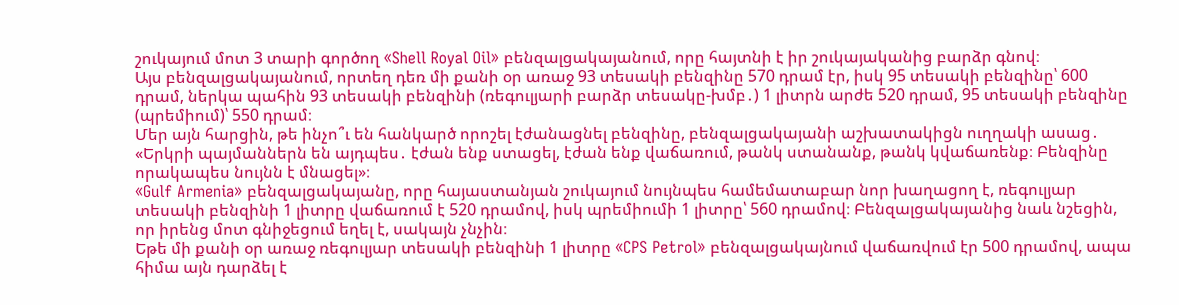շուկայում մոտ 3 տարի գործող «Shell Royal Oil» բենզալցակայանում, որը հայտնի է իր շուկայականից բարձր գնով։
Այս բենզալցակայանում, որտեղ դեռ մի քանի օր առաջ 93 տեսակի բենզինը 570 դրամ էր, իսկ 95 տեսակի բենզինը՝ 600 դրամ, ներկա պահին 93 տեսակի բենզինի (ռեգուլյարի բարձր տեսակը-խմբ․) 1 լիտրն արժե 520 դրամ, 95 տեսակի բենզինը (պրեմիում)՝ 550 դրամ։
Մեր այն հարցին, թե ինչո՞ւ են հանկարծ որոշել էժանացնել բենզինը, բենզալցակայանի աշխատակիցն ուղղակի ասաց․
«Երկրի պայմաններն են այդպես․ էժան ենք ստացել, էժան ենք վաճառում, թանկ ստանանք, թանկ կվաճառենք։ Բենզինը որակապես նույնն է մնացել»։
«Gulf Armenia» բենզալցակայանը, որը հայաստանյան շուկայում նույնպես համեմատաբար նոր խաղացող է, ռեգուլյար տեսակի բենզինի 1 լիտրը վաճառում է 520 դրամով, իսկ պրեմիումի 1 լիտրը՝ 560 դրամով։ Բենզալցակայանից նաև նշեցին, որ իրենց մոտ գնիջեցում եղել է, սակայն չնչին։
Եթե մի քանի օր առաջ ռեգուլյար տեսակի բենզինի 1 լիտրը «CPS Petrol» բենզալցակայնում վաճառվում էր 500 դրամով, ապա հիմա այն դարձել է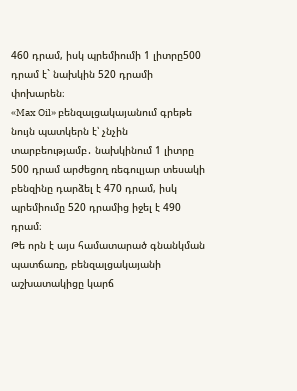460 դրամ, իսկ պրեմիումի 1 լիտրը500 դրամ է` նախկին 520 դրամի փոխարեն։
«Max Oil» բենզալցակայանում գրեթե նույն պատկերն է՝ չնչին տարբեությամբ․ նախկինում 1 լիտրը 500 դրամ արժեցող ռեգուլյար տեսակի բենզինը դարձել է 470 դրամ, իսկ պրեմիումը 520 դրամից իջել է 490 դրամ։
Թե որն է այս համատարած գնանկման պատճառը, բենզալցակայանի աշխատակիցը կարճ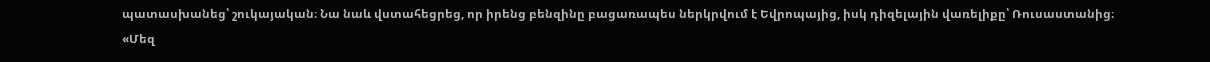պատասխանեց՝ շուկայական։ Նա նաև վստահեցրեց, որ իրենց բենզինը բացառապես ներկրվում է Եվրոպայից, իսկ դիզելային վառելիքը՝ Ռուսաստանից։
«Մեզ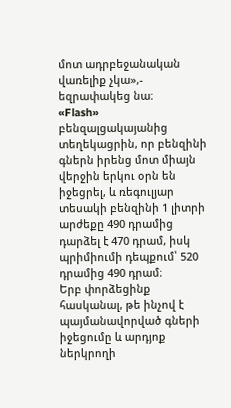մոտ ադրբեջանական վառելիք չկա»,- եզրափակեց նա։
«Flash» բենզալցակայանից տեղեկացրին, որ բենզինի գներն իրենց մոտ միայն վերջին երկու օրն են իջեցրել, և ռեգուլյար տեսակի բենզինի 1 լիտրի արժեքը 490 դրամից դարձել է 470 դրամ, իսկ պրիմիումի դեպքում՝ 520 դրամից 490 դրամ։
Երբ փորձեցինք հասկանալ, թե ինչով է պայմանավորված գների իջեցումը և արդյոք ներկրողի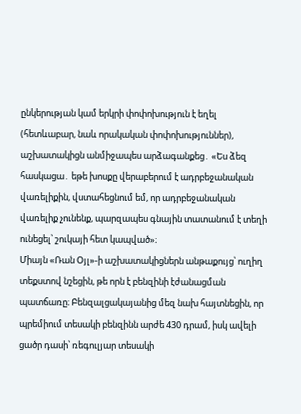ընկերության կամ երկրի փոփոխություն է եղել (հետևաբար, նաև որակական փոփոխություններ), աշխատակիցն անմիջապես արձագանքեց․ «Ես ձեզ հասկացա․ եթե խոսքը վերաբերում է ադրբեջանական վառելիքին, վստահեցնում եմ, որ ադրբեջանական վառելիք չունենք, պարզապես գնային տատանում է տեղի ունեցել՝ շուկայի հետ կապված»։
Միայն «Ռան Օյլ»-ի աշխատակիցներն անթաքույց՝ ուղիղ տեքստով նշեցին, թե որն է բենզինի էժանացման պատճառը։ Բենզալցակայանից մեզ նախ հայտնեցին, որ պրեմիում տեսակի բենզինն արժե 430 դրամ, իսկ ավելի ցածր դասի՝ ռեգուլյար տեսակի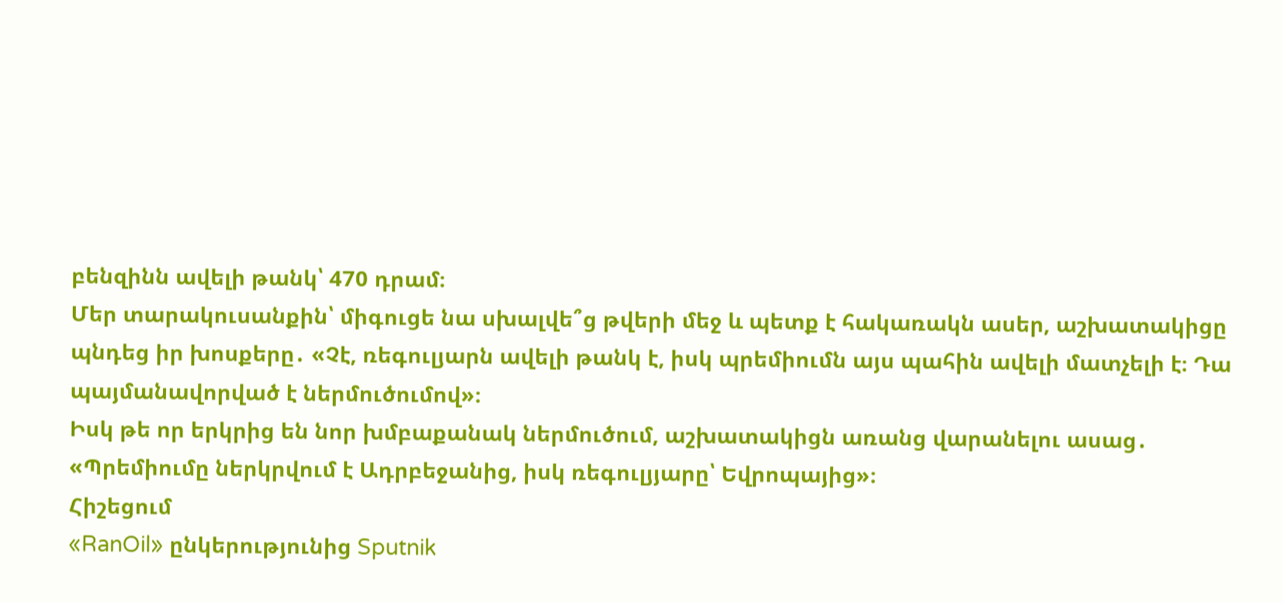բենզինն ավելի թանկ՝ 470 դրամ։
Մեր տարակուսանքին՝ միգուցե նա սխալվե՞ց թվերի մեջ և պետք է հակառակն ասեր, աշխատակիցը պնդեց իր խոսքերը․ «Չէ, ռեգուլյարն ավելի թանկ է, իսկ պրեմիումն այս պահին ավելի մատչելի է։ Դա պայմանավորված է ներմուծումով»։
Իսկ թե որ երկրից են նոր խմբաքանակ ներմուծում, աշխատակիցն առանց վարանելու ասաց․ «Պրեմիումը ներկրվում է Ադրբեջանից, իսկ ռեգուլյյարը՝ Եվրոպայից»։
Հիշեցում
«RanOil» ընկերությունից Sputnik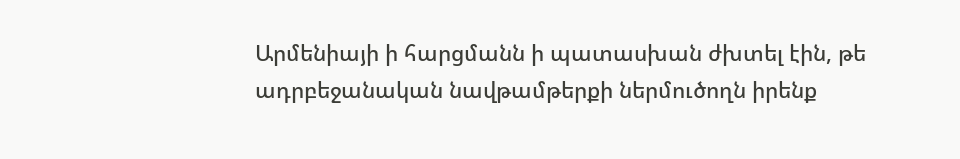Արմենիայի ի հարցմանն ի պատասխան ժխտել էին, թե ադրբեջանական նավթամթերքի ներմուծողն իրենք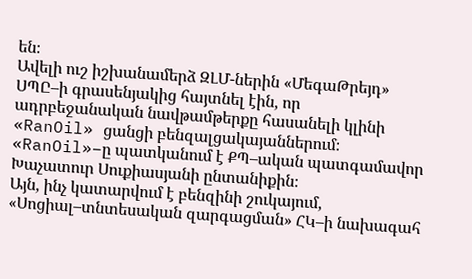են։
Ավելի ուշ իշխանամերձ ԶԼՄ-ներին «ՄեգաԹրեյդ» ՍՊԸ–ի գրասենյակից հայտնել էին, որ ադրբեջանական նավթամթերքը հասանելի կլինի «RanOil» ցանցի բենզալցակայաններում։
«RanOil»–ը պատկանում է ՔՊ–ական պատգամավոր Խաչատուր Սուքիասյանի ընտանիքին։
Այն, ինչ կատարվում է բենզինի շուկայում, «Սոցիալ–տնտեսական զարգացման» ՀԿ–ի նախագահ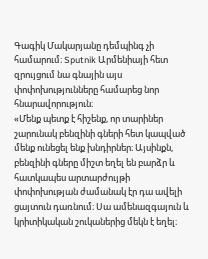Գագիկ Մակարյանը դեմպինգ չի համարում։ Sputnik Արմենիայի հետ զրույցում նա գնային այս փոփոխությունները համարեց նոր հնարավորություն։
«Մենք պետք է հիշենք, որ տարիներ շարունակ բենզինի գների հետ կապված մենք ունեցել ենք խնդիրներ։ Այսինքն, բենզինի գները միշտ եղել են բարձր և հատկապես արտարժույթի փոփոխության ժամանակ էր դա ավելի ցայտուն դառնում։ Սա ամենազգայուն և կրիտիկական շուկաներից մեկն է եղել։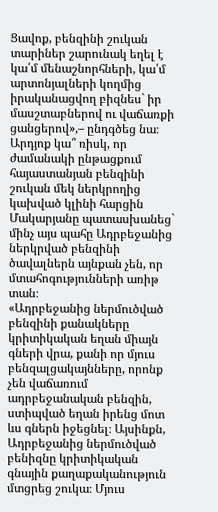Ցավոք, բենզինի շուկան տարիներ շարունակ եղել է կա՛մ մենաշնորհների, կա՛մ արտոնյալների կողմից իրականացվող բիզնես` իր մասշտաբներով ու վաճառքի ցանցերով»,– ընդգծեց նա։
Արդյոք կա՞ ռիսկ, որ ժամանակի ընթացքում հայաստանյան բենզինի շուկան մեկ ներկրողից կախված կլինի հարցին Մակարյանը պատասխանեց` մինչ այս պահը Ադրբեջանից ներկրված բենզինի ծավալներն այնքան չեն, որ մտահոգությունների առիթ տան։
«Ադրբեջանից ներմուծված բենզինի քանակները կրիտիկական եղան միայն գների վրա, քանի որ մյուս բենզալցակայնները, որոնք չեն վաճառում ադրբեջանական բենզին, ստիպված եղան իրենց մոտ ևս գներն իջեցնել։ Այսինքն, Ադրբեջանից ներմուծված բենիզնը կրիտիկական գնային քաղաքականություն մտցրեց շուկա։ Մյուս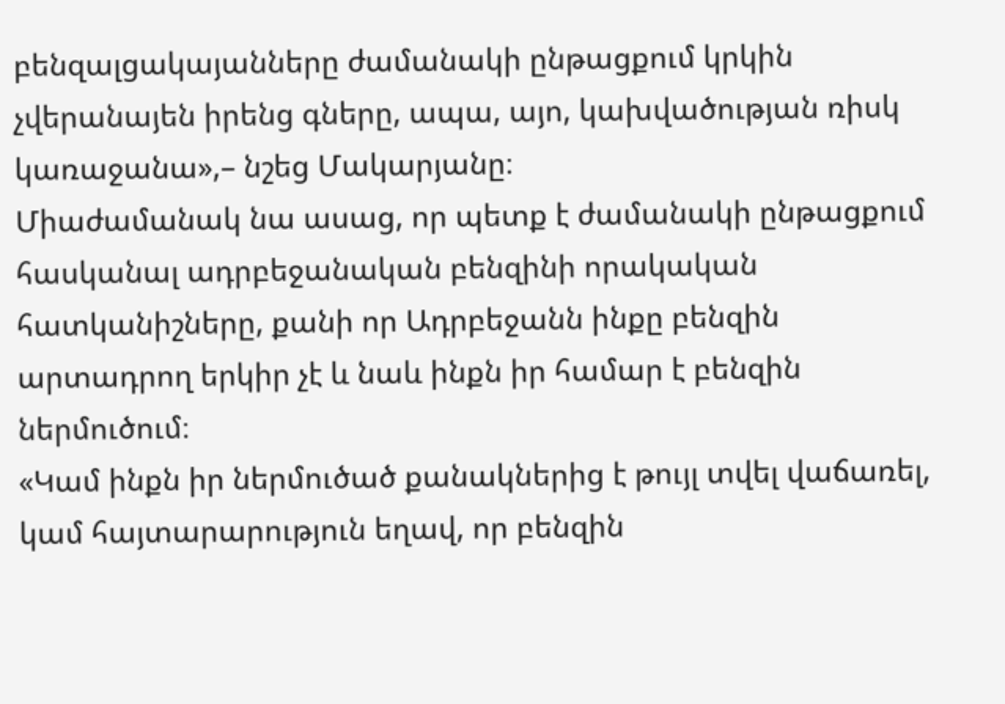բենզալցակայանները ժամանակի ընթացքում կրկին չվերանայեն իրենց գները, ապա, այո, կախվածության ռիսկ կառաջանա»,– նշեց Մակարյանը։
Միաժամանակ նա ասաց, որ պետք է ժամանակի ընթացքում հասկանալ ադրբեջանական բենզինի որակական հատկանիշները, քանի որ Ադրբեջանն ինքը բենզին արտադրող երկիր չէ և նաև ինքն իր համար է բենզին ներմուծում։
«Կամ ինքն իր ներմուծած քանակներից է թույլ տվել վաճառել, կամ հայտարարություն եղավ, որ բենզին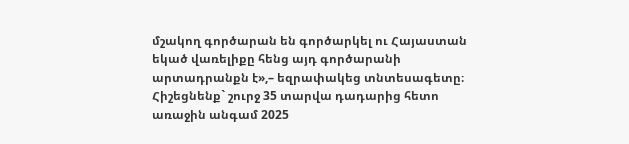մշակող գործարան են գործարկել ու Հայաստան եկած վառելիքը հենց այդ գործարանի արտադրանքն է»,– եզրափակեց տնտեսագետը։
Հիշեցնենք` շուրջ 35 տարվա դադարից հետո առաջին անգամ 2025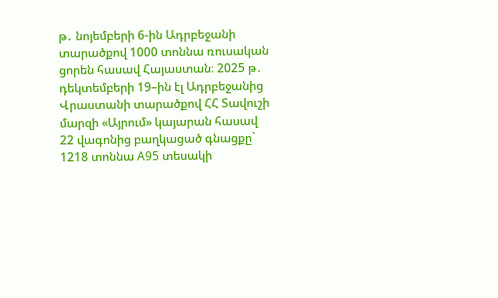թ․ նոյեմբերի 6-ին Ադրբեջանի տարածքով 1000 տոննա ռուսական ցորեն հասավ Հայաստան։ 2025 թ․ դեկտեմբերի 19–ին էլ Ադրբեջանից Վրաստանի տարածքով ՀՀ Տավուշի մարզի «Այրում» կայարան հասավ 22 վագոնից բաղկացած գնացքը` 1218 տոննա A95 տեսակի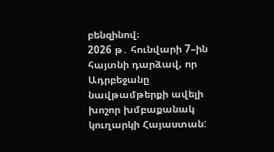բենզինով։
2026 թ․ հունվարի 7–ին հայտնի դարձավ, որ Ադրբեջանը նավթամթերքի ավելի խոշոր խմբաքանակ կուղարկի Հայաստան: